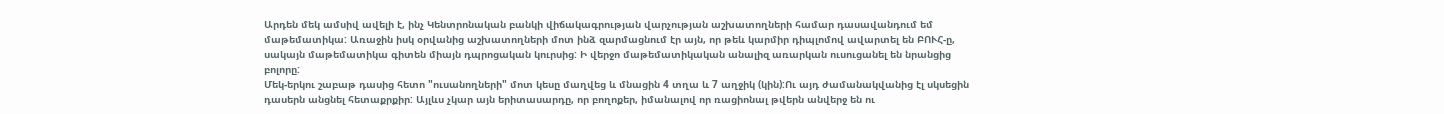Արդեն մեկ ամսիվ ավելի է, ինչ Կենտրոնական բանկի վիճակագրության վարչության աշխատողների համար դասավանդում եմ մաթեմատիկա: Առաջին իսկ օրվանից աշխատողների մոտ ինձ զարմացնում էր այն, որ թեև կարմիր դիպլոմով ավարտել են ԲՈՒՀ-ը, սակայն մաթեմատիկա գիտեն միայն դպրոցական կուրսից: Ի վերջո մաթեմատիկական անալիզ առարկան ուսուցանել են նրանցից բոլորը:
Մեկ-երկու շաբաթ դասից հետո "ուսանողների" մոտ կեսը մաղվեց և մնացին 4 տղա և 7 աղջիկ (կին):Ու այդ ժամանակվանից էլ սկսեցին դասերն անցնել հետաքրքիր: Այլևս չկար այն երիտասարդը, որ բողոքեր, իմանալով որ ռացիոնալ թվերն անվերջ են ու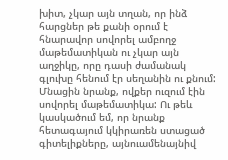խիտ, չկար այն տղան, որ ինձ հարցներ թե քանի օրում է հնարավոր սովորել ամբողջ մաթեմատիկան ու չկար այն աղջիկը, որը դասի ժամանակ գլուխը հենում էր սեղանին ու քնում: Մնացին նրանք, ովքեր ուզում էին սովորել մաթեմատիկա: Ու թեև կասկածում եմ, որ նրանք հետագայում կկիրառեն ստացած գիտելիքները, այնուամենայնիվ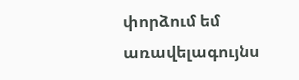փորձում եմ առավելագույնս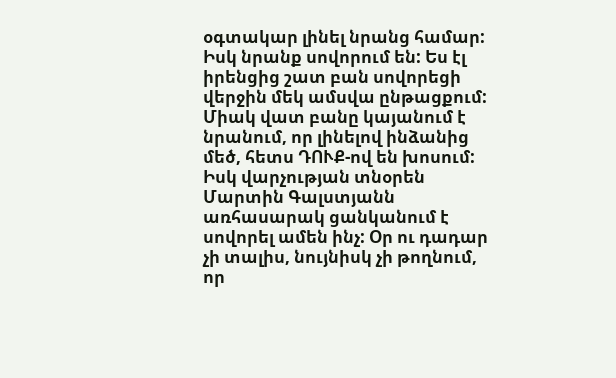օգտակար լինել նրանց համար: Իսկ նրանք սովորում են: Ես էլ իրենցից շատ բան սովորեցի վերջին մեկ ամսվա ընթացքում: Միակ վատ բանը կայանում է նրանում, որ լինելով ինձանից մեծ, հետս ԴՈՒՔ-ով են խոսում:
Իսկ վարչության տնօրեն Մարտին Գալստյանն առհասարակ ցանկանում է սովորել ամեն ինչ: Օր ու դադար չի տալիս, նույնիսկ չի թողնում, որ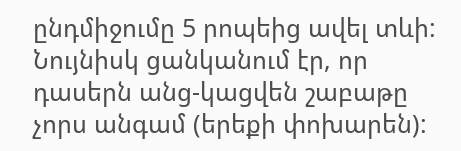ընդմիջումը 5 րոպեից ավել տևի: Նույնիսկ ցանկանում էր, որ դասերն անց-կացվեն շաբաթը չորս անգամ (երեքի փոխարեն):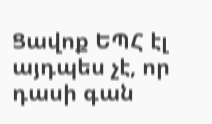Ցավոք ԵՊՀ էլ այդպես չէ, որ դասի գան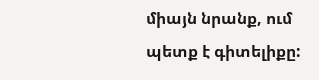միայն նրանք, ում պետք է գիտելիքը: